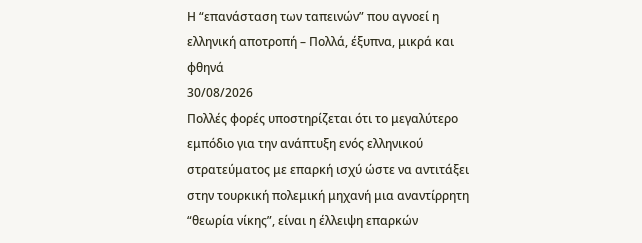Η “επανάσταση των ταπεινών” που αγνοεί η ελληνική αποτροπή – Πολλά, έξυπνα, μικρά και φθηνά
30/08/2026
Πολλές φορές υποστηρίζεται ότι το μεγαλύτερο εμπόδιο για την ανάπτυξη ενός ελληνικού στρατεύματος με επαρκή ισχύ ώστε να αντιτάξει στην τουρκική πολεμική μηχανή μια αναντίρρητη “θεωρία νίκης”, είναι η έλλειψη επαρκών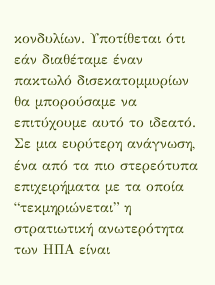κονδυλίων. Υποτίθεται ότι εάν διαθέταμε έναν πακτωλό δισεκατομμυρίων θα μπορούσαμε να επιτύχουμε αυτό το ιδεατό. Σε μια ευρύτερη ανάγνωση, ένα από τα πιο στερεότυπα επιχειρήματα με τα οποία “τεκμηριώνεται” η στρατιωτική ανωτερότητα των ΗΠΑ είναι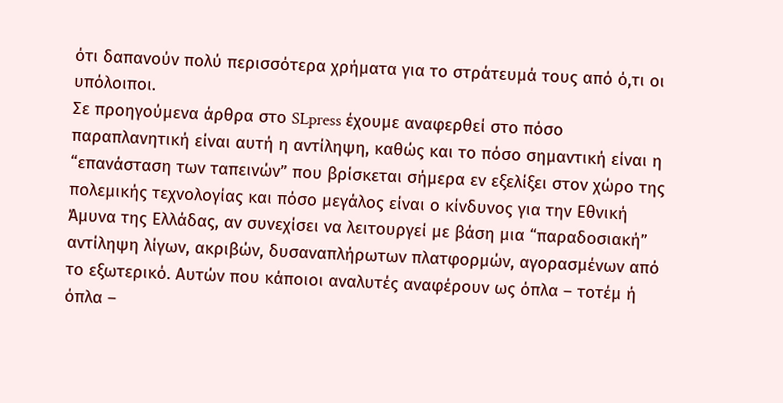ότι δαπανούν πολύ περισσότερα χρήματα για το στράτευμά τους από ό,τι οι υπόλοιποι.
Σε προηγούμενα άρθρα στο SLpress έχουμε αναφερθεί στο πόσο παραπλανητική είναι αυτή η αντίληψη, καθώς και το πόσο σημαντική είναι η “επανάσταση των ταπεινών” που βρίσκεται σήμερα εν εξελίξει στον χώρο της πολεμικής τεχνολογίας και πόσο μεγάλος είναι ο κίνδυνος για την Εθνική Άμυνα της Ελλάδας, αν συνεχίσει να λειτουργεί με βάση μια “παραδοσιακή” αντίληψη λίγων, ακριβών, δυσαναπλήρωτων πλατφορμών, αγορασμένων από το εξωτερικό. Αυτών που κάποιοι αναλυτές αναφέρουν ως όπλα – τοτέμ ή όπλα –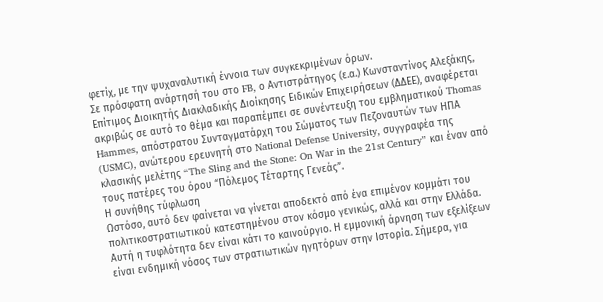φετίχ, με την ψυχαναλυτική έννοια των συγκεκριμένων όρων.
Σε πρόσφατη ανάρτησή του στο FB, ο Αντιστράτηγος (ε.α.) Κωνσταντίνος Αλεξάκης, Επίτιμος Διοικητής Διακλαδικής Διοίκησης Ειδικών Επιχειρήσεων (ΔΔΕΕ), αναφέρεται ακριβώς σε αυτό το θέμα και παραπέμπει σε συνέντευξη του εμβληματικού Thomas Hammes, απόστρατου Συνταγματάρχη του Σώματος των Πεζοναυτών των ΗΠΑ (USMC), ανώτερου ερευνητή στο National Defense University, συγγραφέα της κλασικής μελέτης “The Sling and the Stone: On War in the 21st Century” και έναν από τους πατέρες του όρου “Πόλεμος Τέταρτης Γενεάς”.
Η συνήθης τύφλωση
Ωστόσο, αυτό δεν φαίνεται να γίνεται αποδεκτό από ένα επιμένον κομμάτι του πολιτικοστρατιωτικού κατεστημένου στον κόσμο γενικώς, αλλά και στην Ελλάδα. Αυτή η τυφλότητα δεν είναι κάτι το καινούργιο. Η εμμονική άρνηση των εξελίξεων είναι ενδημική νόσος των στρατιωτικών ηγητόρων στην Ιστορία. Σήμερα, για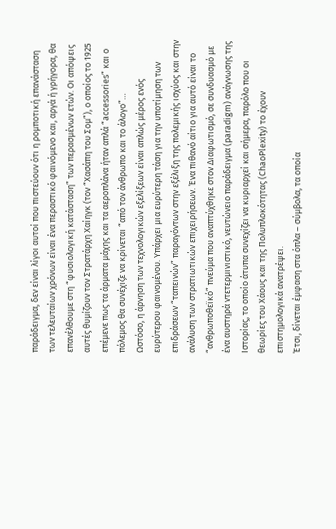παράδειγμα, δεν είναι λίγοι αυτοί που πιστεύουν ότι η ρομποτική επανάσταση των τελευταίων χρόνων είναι ένα περαστικό φαινόμενο και, αργά ή γρήγορα, θα επανέλθουμε στη “φυσιολογική κατάσταση” των περασμένων ετών. Οι απόψεις αυτές θυμίζουν τον Στρατάρχη Χαίηγκ (τον “Χασάπη του Σομ”), ο οποίος το 1925 επέμενε πως τα άρματα μάχης και τα αεροπλάνα ήταν απλά “accessories” και ο πόλεμος θα συνέχιζε να κρίνεται “από τον άνθρωπο και το άλογο”…
Ωστόσο, η άρνηση των τεχνολογικών εξελίξεων είναι απλώς μέρος ενός ευρύτερου φαινομένου. Υπάρχει μια ευρύτερη τάση για την υποτίμηση των επιδράσεων “ταπεινών” παραγόντων στην εξέλιξη της πολεμικής ισχύος και στην ανάλυση των στρατιωτικών επιχειρήσεων. Ένα πιθανό αίτιο για αυτό είναι το “ανθρωποθεϊκό” πνεύμα που αναπτύχθηκε στον Διαφωτισμό, σε συνδυασμό με ένα αυστηρά ντετερμινιστικό, νευτώνειο παράδειγμα (paradigm) ανάγνωσης της Ιστορίας, το οποίο άτυπα συνεχίζει να κυριαρχεί και σήμερα, παρόλο που οι θεωρίες του Χάους και της Πολυπλοκότητας (ChaoPlexity) το έχουν επιστημολογικά ανατρέψει.
Έτσι, δίνεται έμφαση στα όπλα – σύμβολα, τα οποία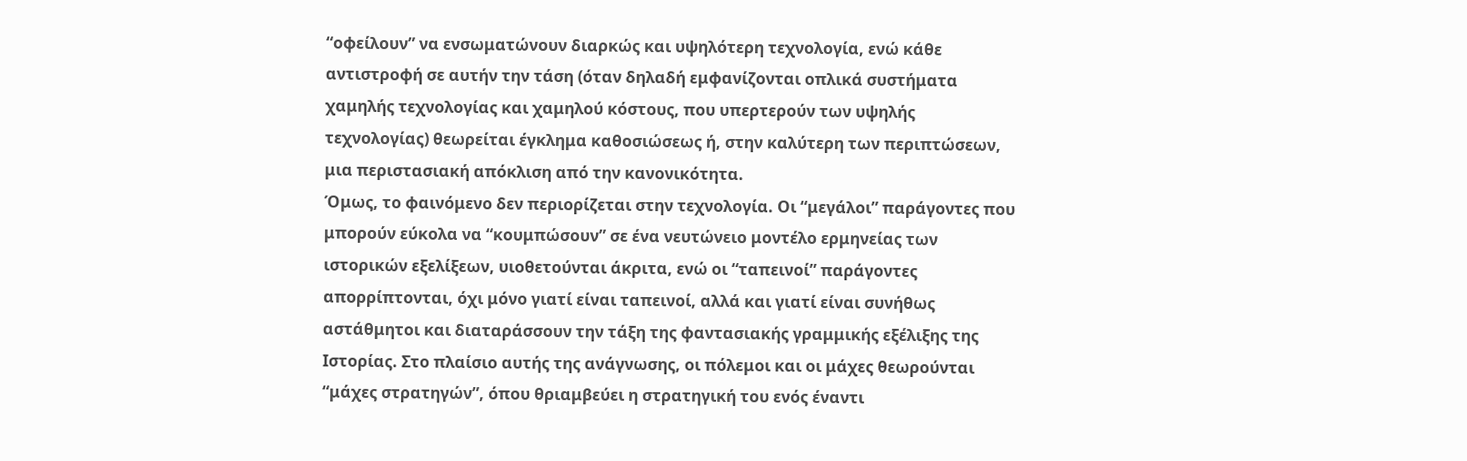“οφείλουν” να ενσωματώνουν διαρκώς και υψηλότερη τεχνολογία, ενώ κάθε αντιστροφή σε αυτήν την τάση (όταν δηλαδή εμφανίζονται οπλικά συστήματα χαμηλής τεχνολογίας και χαμηλού κόστους, που υπερτερούν των υψηλής τεχνολογίας) θεωρείται έγκλημα καθοσιώσεως ή, στην καλύτερη των περιπτώσεων, μια περιστασιακή απόκλιση από την κανονικότητα.
Όμως, το φαινόμενο δεν περιορίζεται στην τεχνολογία. Οι “μεγάλοι” παράγοντες που μπορούν εύκολα να “κουμπώσουν” σε ένα νευτώνειο μοντέλο ερμηνείας των ιστορικών εξελίξεων, υιοθετούνται άκριτα, ενώ οι “ταπεινοί” παράγοντες απορρίπτονται, όχι μόνο γιατί είναι ταπεινοί, αλλά και γιατί είναι συνήθως αστάθμητοι και διαταράσσουν την τάξη της φαντασιακής γραμμικής εξέλιξης της Ιστορίας. Στο πλαίσιο αυτής της ανάγνωσης, οι πόλεμοι και οι μάχες θεωρούνται “μάχες στρατηγών”, όπου θριαμβεύει η στρατηγική του ενός έναντι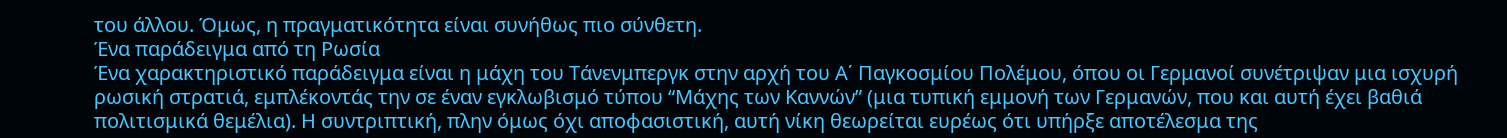του άλλου. Όμως, η πραγματικότητα είναι συνήθως πιο σύνθετη.
Ένα παράδειγμα από τη Ρωσία
Ένα χαρακτηριστικό παράδειγμα είναι η μάχη του Τάνενμπεργκ στην αρχή του Α΄ Παγκοσμίου Πολέμου, όπου οι Γερμανοί συνέτριψαν μια ισχυρή ρωσική στρατιά, εμπλέκοντάς την σε έναν εγκλωβισμό τύπου “Μάχης των Καννών” (μια τυπική εμμονή των Γερμανών, που και αυτή έχει βαθιά πολιτισμικά θεμέλια). Η συντριπτική, πλην όμως όχι αποφασιστική, αυτή νίκη θεωρείται ευρέως ότι υπήρξε αποτέλεσμα της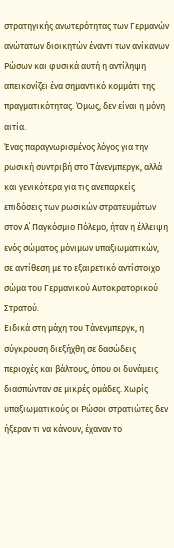στρατηγικής ανωτερότητας των Γερμανών ανώτατων διοικητών έναντι των ανίκανων Ρώσων και φυσικά αυτή η αντίληψη απεικονίζει ένα σημαντικό κομμάτι της πραγματικότητας. Όμως, δεν είναι η μόνη αιτία.
Ένας παραγνωρισμένος λόγος για την ρωσική συντριβή στο Τάνενμπεργκ, αλλά και γενικότερα για τις ανεπαρκείς επιδόσεις των ρωσικών στρατευμάτων στον Α΄ Παγκόσμιο Πόλεμο, ήταν η έλλειψη ενός σώματος μόνιμων υπαξιωματικών, σε αντίθεση με το εξαιρετικό αντίστοιχο σώμα του Γερμανικού Αυτοκρατορικού Στρατού.
Ειδικά στη μάχη του Τάνενμπεργκ, η σύγκρουση διεξήχθη σε δασώδεις περιοχές και βάλτους, όπου οι δυνάμεις διασπώνταν σε μικρές ομάδες. Χωρίς υπαξιωματικούς οι Ρώσοι στρατιώτες δεν ήξεραν τι να κάνουν, έχαναν το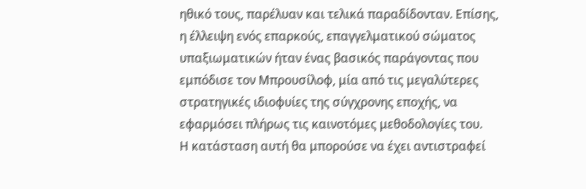ηθικό τους, παρέλυαν και τελικά παραδίδονταν. Επίσης, η έλλειψη ενός επαρκούς, επαγγελματικού σώματος υπαξιωματικών ήταν ένας βασικός παράγοντας που εμπόδισε τον Μπρουσίλοφ, μία από τις μεγαλύτερες στρατηγικές ιδιοφυίες της σύγχρονης εποχής, να εφαρμόσει πλήρως τις καινοτόμες μεθοδολογίες του.
Η κατάσταση αυτή θα μπορούσε να έχει αντιστραφεί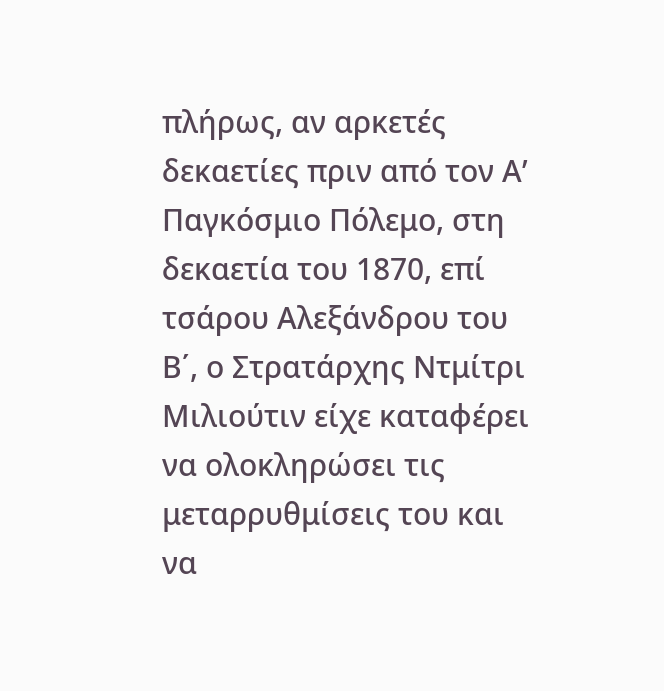πλήρως, αν αρκετές δεκαετίες πριν από τον Α’ Παγκόσμιο Πόλεμο, στη δεκαετία του 1870, επί τσάρου Αλεξάνδρου του Β΄, ο Στρατάρχης Ντμίτρι Μιλιούτιν είχε καταφέρει να ολοκληρώσει τις μεταρρυθμίσεις του και να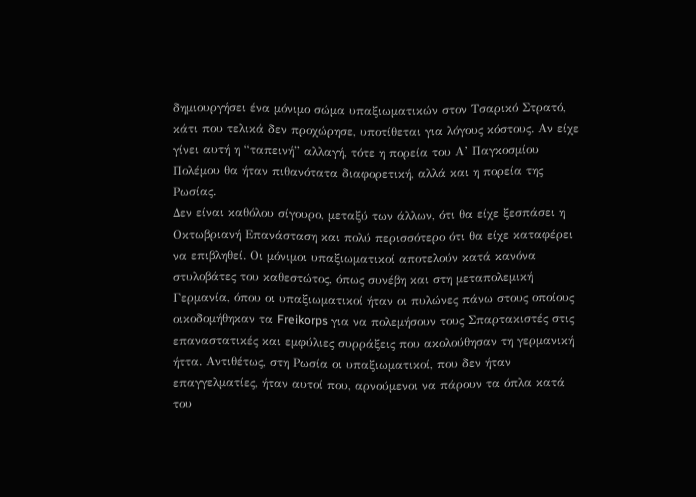δημιουργήσει ένα μόνιμο σώμα υπαξιωματικών στον Τσαρικό Στρατό, κάτι που τελικά δεν προχώρησε, υποτίθεται για λόγους κόστους. Αν είχε γίνει αυτή η “ταπεινή” αλλαγή, τότε η πορεία του Α’ Παγκοσμίου Πολέμου θα ήταν πιθανότατα διαφορετική, αλλά και η πορεία της Ρωσίας.
Δεν είναι καθόλου σίγουρο, μεταξύ των άλλων, ότι θα είχε ξεσπάσει η Οκτωβριανή Επανάσταση και πολύ περισσότερο ότι θα είχε καταφέρει να επιβληθεί. Οι μόνιμοι υπαξιωματικοί αποτελούν κατά κανόνα στυλοβάτες του καθεστώτος, όπως συνέβη και στη μεταπολεμική Γερμανία, όπου οι υπαξιωματικοί ήταν οι πυλώνες πάνω στους οποίους οικοδομήθηκαν τα Freikorps για να πολεμήσουν τους Σπαρτακιστές στις επαναστατικές και εμφύλιες συρράξεις που ακολούθησαν τη γερμανική ήττα. Αντιθέτως, στη Ρωσία οι υπαξιωματικοί, που δεν ήταν επαγγελματίες, ήταν αυτοί που, αρνούμενοι να πάρουν τα όπλα κατά του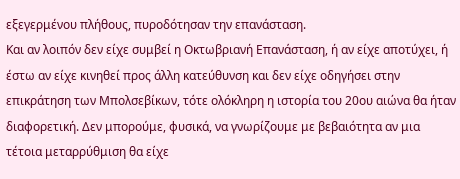εξεγερμένου πλήθους, πυροδότησαν την επανάσταση.
Και αν λοιπόν δεν είχε συμβεί η Οκτωβριανή Επανάσταση, ή αν είχε αποτύχει, ή έστω αν είχε κινηθεί προς άλλη κατεύθυνση και δεν είχε οδηγήσει στην επικράτηση των Μπολσεβίκων, τότε ολόκληρη η ιστορία του 20ου αιώνα θα ήταν διαφορετική. Δεν μπορούμε, φυσικά, να γνωρίζουμε με βεβαιότητα αν μια τέτοια μεταρρύθμιση θα είχε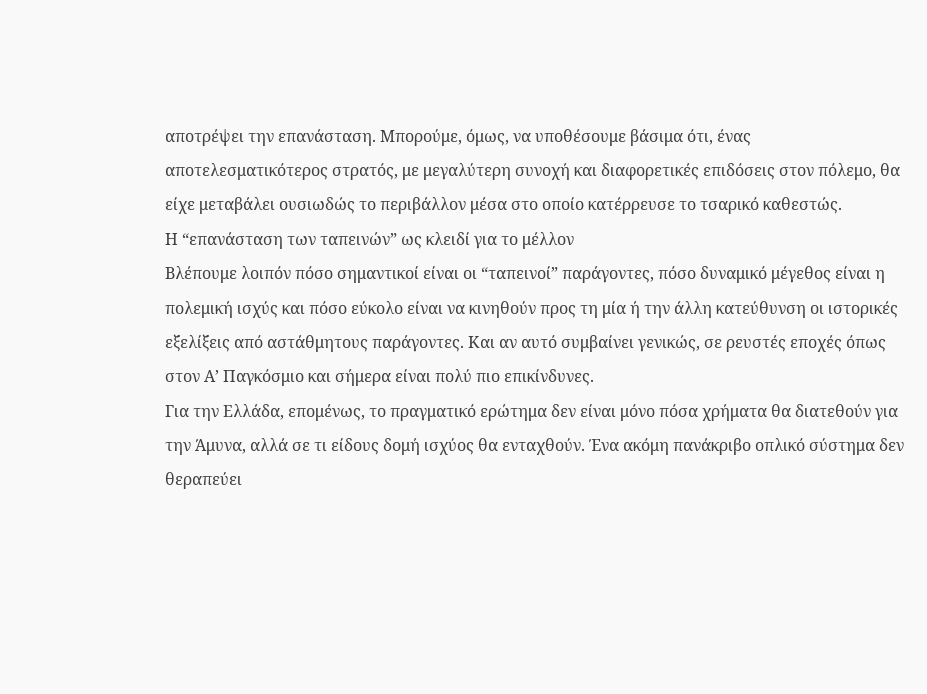αποτρέψει την επανάσταση. Μπορούμε, όμως, να υποθέσουμε βάσιμα ότι, ένας αποτελεσματικότερος στρατός, με μεγαλύτερη συνοχή και διαφορετικές επιδόσεις στον πόλεμο, θα είχε μεταβάλει ουσιωδώς το περιβάλλον μέσα στο οποίο κατέρρευσε το τσαρικό καθεστώς.
Η “επανάσταση των ταπεινών” ως κλειδί για το μέλλον
Βλέπουμε λοιπόν πόσο σημαντικοί είναι οι “ταπεινοί” παράγοντες, πόσο δυναμικό μέγεθος είναι η πολεμική ισχύς και πόσο εύκολο είναι να κινηθούν προς τη μία ή την άλλη κατεύθυνση οι ιστορικές εξελίξεις από αστάθμητους παράγοντες. Και αν αυτό συμβαίνει γενικώς, σε ρευστές εποχές όπως στον Α’ Παγκόσμιο και σήμερα είναι πολύ πιο επικίνδυνες.
Για την Ελλάδα, επομένως, το πραγματικό ερώτημα δεν είναι μόνο πόσα χρήματα θα διατεθούν για την Άμυνα, αλλά σε τι είδους δομή ισχύος θα ενταχθούν. Ένα ακόμη πανάκριβο οπλικό σύστημα δεν θεραπεύει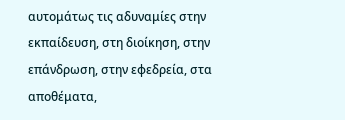αυτομάτως τις αδυναμίες στην εκπαίδευση, στη διοίκηση, στην επάνδρωση, στην εφεδρεία, στα αποθέματα,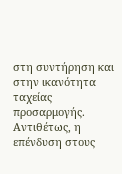στη συντήρηση και στην ικανότητα ταχείας προσαρμογής. Αντιθέτως, η επένδυση στους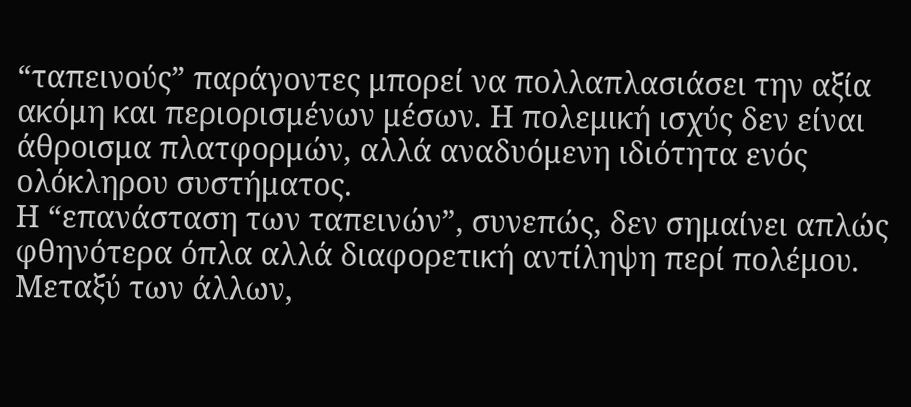“ταπεινούς” παράγοντες μπορεί να πολλαπλασιάσει την αξία ακόμη και περιορισμένων μέσων. Η πολεμική ισχύς δεν είναι άθροισμα πλατφορμών, αλλά αναδυόμενη ιδιότητα ενός ολόκληρου συστήματος.
Η “επανάσταση των ταπεινών”, συνεπώς, δεν σημαίνει απλώς φθηνότερα όπλα αλλά διαφορετική αντίληψη περί πολέμου. Μεταξύ των άλλων,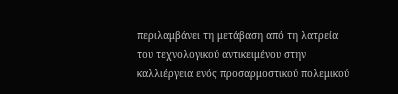περιλαμβάνει τη μετάβαση από τη λατρεία του τεχνολογικού αντικειμένου στην καλλιέργεια ενός προσαρμοστικού πολεμικού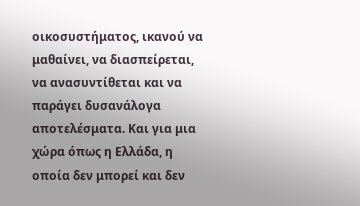οικοσυστήματος, ικανού να μαθαίνει, να διασπείρεται, να ανασυντίθεται και να παράγει δυσανάλογα αποτελέσματα. Και για μια χώρα όπως η Ελλάδα, η οποία δεν μπορεί και δεν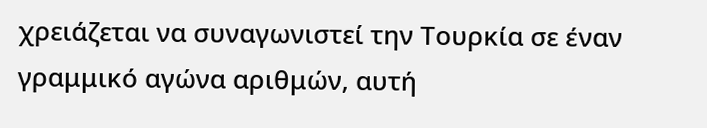χρειάζεται να συναγωνιστεί την Τουρκία σε έναν γραμμικό αγώνα αριθμών, αυτή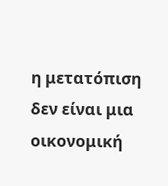η μετατόπιση δεν είναι μια οικονομική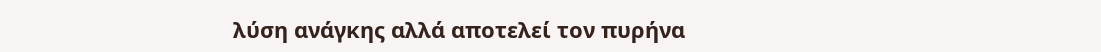λύση ανάγκης αλλά αποτελεί τον πυρήνα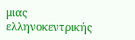μιας ελληνοκεντρικής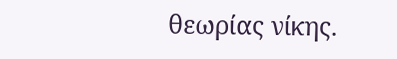θεωρίας νίκης.